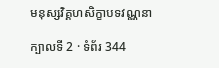មនុស្សវិគ្គហសិក្ខាបទវណ្ណនា

ក្បាលទី 2 · ទំព័រ 344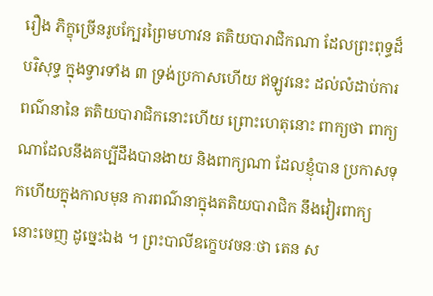រឿង ភិក្ខុច្រើនរូបក្បែរព្រៃមហាវន តតិយបារាជិកណា ដែលព្រះពុទ្ធដ៏បរិសុទ្ធ ក្នុងទ្វារទាំង ៣ ទ្រង់ប្រកាសហើយ ឥឡូវនេះ ដល់លំដាប់ការពណ៌នានៃ តតិយបារាជិកនោះហើយ ព្រោះហេតុនោះ ពាក្យថា ពាក្យ ណាដែលនឹងគប្បីដឹងបានងាយ និងពាក្យណា ដែលខ្ញុំបាន ប្រកាសទុកហើយក្នុងកាលមុន ការពណ៌នាក្នុងតតិយបារាជិក នឹងវៀរពាក្យនោះចេញ ដូច្នេះឯង ។ ព្រះបាលីឧក្ខេបវចនៈថា តេន ស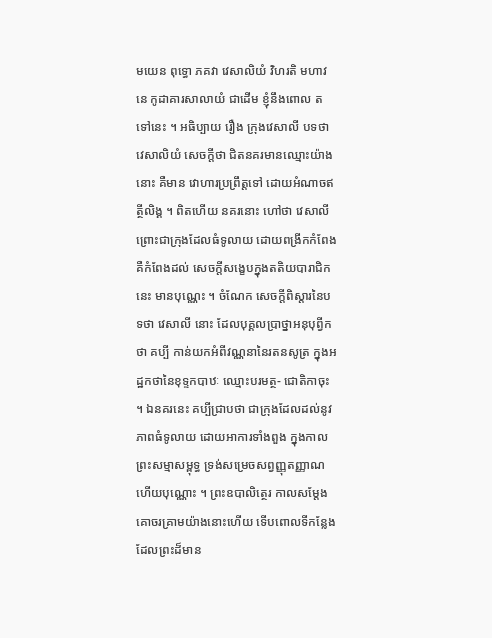មយេន ពុទ្ធោ ភគវា វេសាលិយំ វិហរតិ មហាវនេ កូដាគារសាលាយំ ជាដើម ខ្ញុំនឹងពោល តទៅនេះ ។ អធិប្បាយ រឿង ក្រុងវេសាលី បទថា វេសាលិយំ សេចក្តីថា ជិតនគរមានឈ្មោះយ៉ាងនោះ គឺមាន វោហារប្រព្រឹត្តទៅ ដោយអំណាចឥត្ថីលិង្គ ។ ពិតហើយ នគរនោះ ហៅថា វេសាលី ព្រោះជាក្រុងដែលធំទូលាយ ដោយពង្រីកកំពែង គឺកំពែងដល់ សេចក្តីសង្ខេបក្នុងតតិយបារាជិកនេះ មានបុណ្ណេះ ។ ចំណែក សេចក្តីពិស្តារនៃបទថា វេសាលី នោះ ដែលបុគ្គលប្រាថ្នាអនុបុព្វីកថា គប្បី កាន់យកអំពីវណ្ណនានៃរតនសូត្រ ក្នុងអដ្ឋកថានៃខុទ្ទកបាឋៈ ឈ្មោះបរមត្ថ- ជោតិកាចុះ ។ ឯនគរនេះ គប្បីជ្រាបថា ជាក្រុងដែលដល់នូវភាពធំទូលាយ ដោយអាការទាំងពួង ក្នុងកាលព្រះសម្មាសម្ពុទ្ធ ទ្រង់សម្រេចសព្វញ្ញុតញ្ញាណ ហើយបុណ្ណោះ ។ ព្រះឧបាលិត្ថេរ កាលសម្តែងគោចរគ្រាមយ៉ាងនោះហើយ ទើបពោលទីកន្លែងដែលព្រះដ៏មាន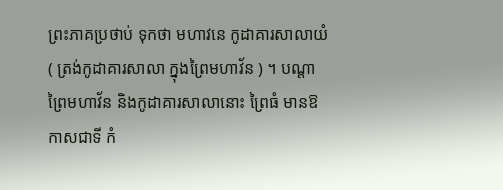ព្រះភាគប្រថាប់ ទុកថា មហាវនេ កូដាគារសាលាយំ ( ត្រង់កូដាគារសាលា ក្នុងព្រៃមហាវ័ន ) ។ បណ្តាព្រៃមហាវ័ន និងកូដាគារសាលានោះ ព្រៃធំ មានឱកាសជាទី កំ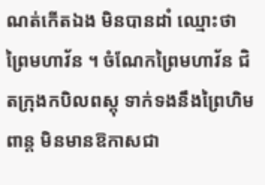ណត់កើតឯង មិនបានដាំ ឈ្មោះថា ព្រៃមហាវ័ន ។ ចំណែកព្រៃមហាវ័ន ជិតក្រុងកបិលពស្តុ ទាក់ទងនឹងព្រៃហិមពាន្ត មិនមានឱកាសជា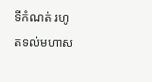ទីកំណត់ រហូតទល់មហាស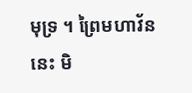មុទ្រ ។ ព្រៃមហាវ័ននេះ មិ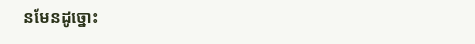នមែនដូច្នោះ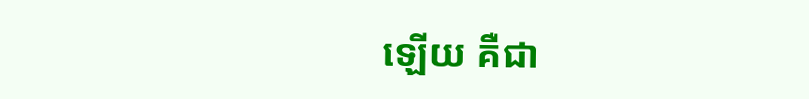ឡើយ គឺជា